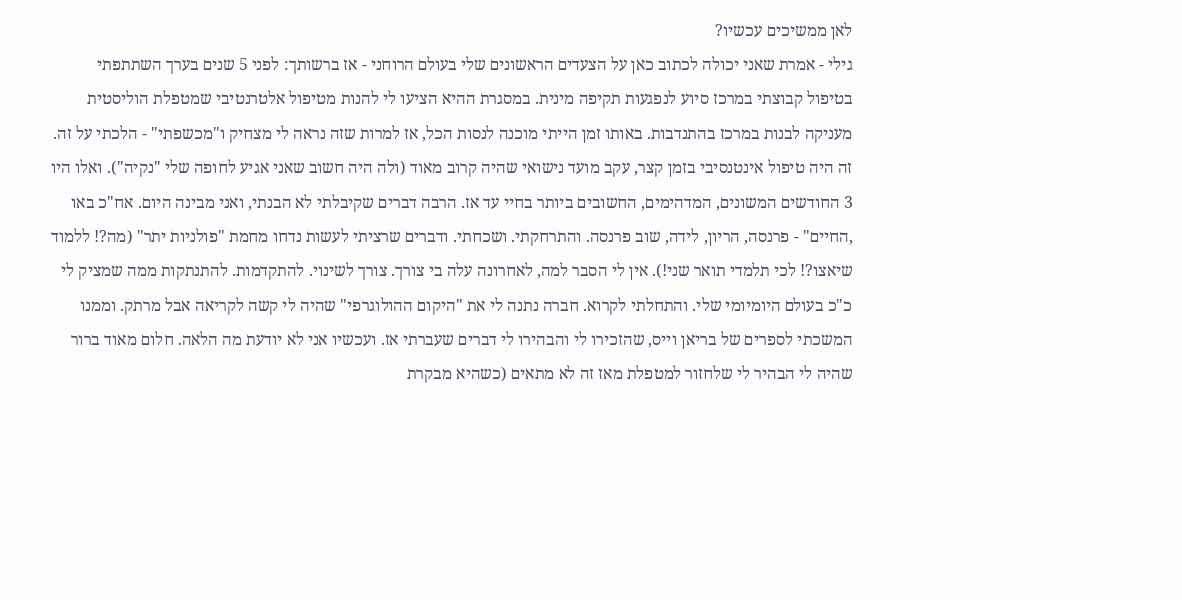לאן ממשיכים עכשיו?
גילי - אמרת שאני יכולה לכתוב כאן על הצעדים הראשונים שלי בעולם הרוחני - אז ברשותך: לפני 5 שנים בערך השתתפתי בטיפול קבוצתי במרכז סיוע לנפגעות תקיפה מינית. במסגרת ההיא הציעו לי להנות מטיפול אלטרנטיבי שמטפלת הוליסטית מעניקה לבנות במרכז בהתנדבות. באותו זמן הייתי מוכנה לנסות הכל, אז למרות שזה נראה לי מצחיק ו"מכשפתי" - הלכתי על זה. זה היה טיפול אינטנסיבי בזמן קצר, עקב מועד נישואי שהיה קרוב מאוד (ולה היה חשוב שאני אגיע לחופה שלי "נקיה"). ואלו היו 3 החודשים המשונים, המדהימים, החשובים ביותר בחיי עד אז. הרבה דברים שקיבלתי לא הבנתי, ואני מבינה היום. אח"כ באו ,החיים" - פרנסה, הריון, לידה, שוב פרנסה. והתרחקתי. ושכחתי. ודברים שרציתי לעשות נדחו מחמת "פולניות יתר" (מה?! ללמוד שיאצו?! לכי תלמדי תואר שני!). אין לי הסבר למה, לאחרונה עלה בי צורך. צורך לשינוי. להתקדמות. להתנתקות ממה שמציק לי כ"כ בעולם היומיומי שלי. והתחלתי לקרוא. חברה נתנה לי את "היקום ההולוגרפי" שהיה לי קשה לקריאה אבל מרתק. וממנו המשכתי לספרים של בריאן וייס, שהזכירו לי והבהירו לי דברים שעברתי אז. ועכשיו אני לא יודעת מה הלאה. חלום מאוד ברור שהיה לי הבהיר לי שלחזור למטפלת מאז זה לא מתאים (כשהיא מבקרת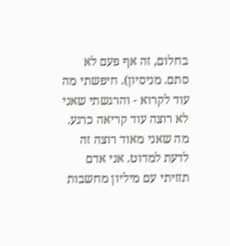בחלום, זה אף פעם לא סתם. מניסיון). חיפשתי מה עוד לקרוא - והרגשתי שאני לא רוצה עוד קריאה כרגע. מה שאני מאוד רוצה זה לדעת למדוט. אני אדם תזזיתי עם מיליון מחשבות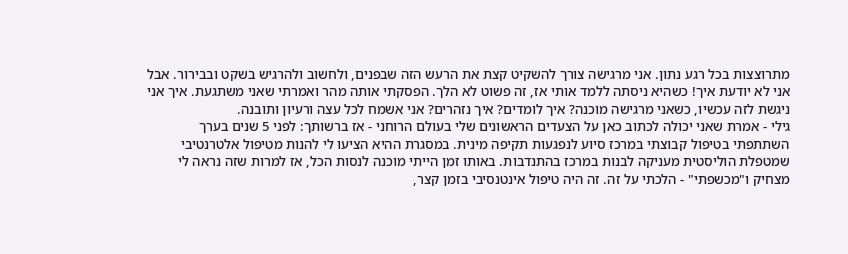מתרוצצות בכל רגע נתון. אני מרגישה צורך להשקיט קצת את הרעש הזה שבפנים, ולחשוב ולהרגיש בשקט ובבירור. אבל אני לא יודעת איך! כשהיא ניסתה ללמד אותי אז, זה פשוט לא הלך. הפסקתי אותה מהר ואמרתי שאני משתגעת. איך אני ניגשת לזה עכשיו, כשאני מרגישה מוכנה? איך לומדים? איך נזהרים? אני אשמח לכל עצה ורעיון ותובנה.
גילי - אמרת שאני יכולה לכתוב כאן על הצעדים הראשונים שלי בעולם הרוחני - אז ברשותך: לפני 5 שנים בערך השתתפתי בטיפול קבוצתי במרכז סיוע לנפגעות תקיפה מינית. במסגרת ההיא הציעו לי להנות מטיפול אלטרנטיבי שמטפלת הוליסטית מעניקה לבנות במרכז בהתנדבות. באותו זמן הייתי מוכנה לנסות הכל, אז למרות שזה נראה לי מצחיק ו"מכשפתי" - הלכתי על זה. זה היה טיפול אינטנסיבי בזמן קצר,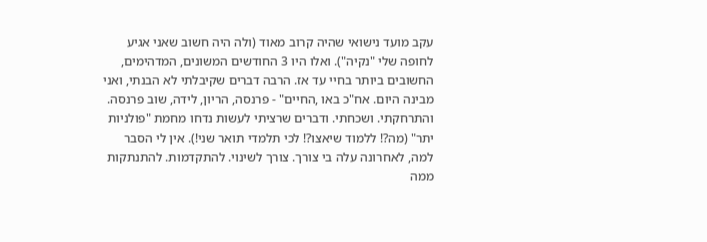עקב מועד נישואי שהיה קרוב מאוד (ולה היה חשוב שאני אגיע לחופה שלי "נקיה"). ואלו היו 3 החודשים המשונים, המדהימים, החשובים ביותר בחיי עד אז. הרבה דברים שקיבלתי לא הבנתי, ואני מבינה היום. אח"כ באו ,החיים" - פרנסה, הריון, לידה, שוב פרנסה. והתרחקתי. ושכחתי. ודברים שרציתי לעשות נדחו מחמת "פולניות יתר" (מה?! ללמוד שיאצו?! לכי תלמדי תואר שני!). אין לי הסבר למה, לאחרונה עלה בי צורך. צורך לשינוי. להתקדמות. להתנתקות ממה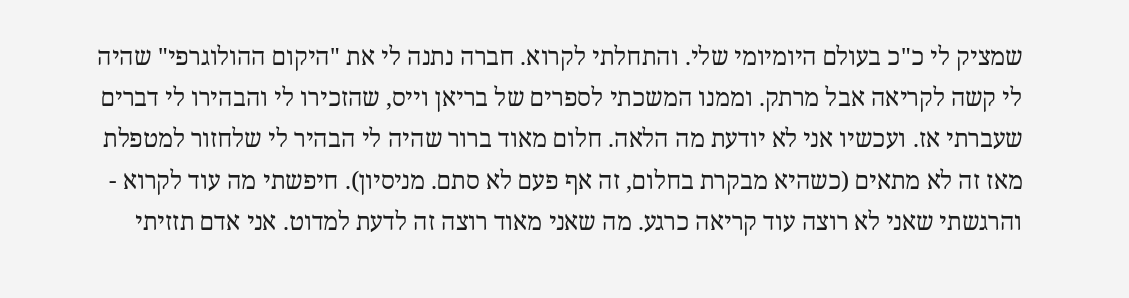שמציק לי כ"כ בעולם היומיומי שלי. והתחלתי לקרוא. חברה נתנה לי את "היקום ההולוגרפי" שהיה לי קשה לקריאה אבל מרתק. וממנו המשכתי לספרים של בריאן וייס, שהזכירו לי והבהירו לי דברים שעברתי אז. ועכשיו אני לא יודעת מה הלאה. חלום מאוד ברור שהיה לי הבהיר לי שלחזור למטפלת מאז זה לא מתאים (כשהיא מבקרת בחלום, זה אף פעם לא סתם. מניסיון). חיפשתי מה עוד לקרוא - והרגשתי שאני לא רוצה עוד קריאה כרגע. מה שאני מאוד רוצה זה לדעת למדוט. אני אדם תזזיתי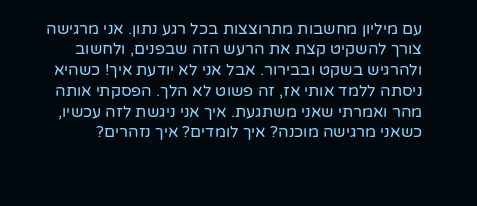עם מיליון מחשבות מתרוצצות בכל רגע נתון. אני מרגישה צורך להשקיט קצת את הרעש הזה שבפנים, ולחשוב ולהרגיש בשקט ובבירור. אבל אני לא יודעת איך! כשהיא ניסתה ללמד אותי אז, זה פשוט לא הלך. הפסקתי אותה מהר ואמרתי שאני משתגעת. איך אני ניגשת לזה עכשיו, כשאני מרגישה מוכנה? איך לומדים? איך נזהרים?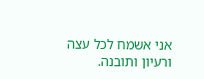אני אשמח לכל עצה ורעיון ותובנה.